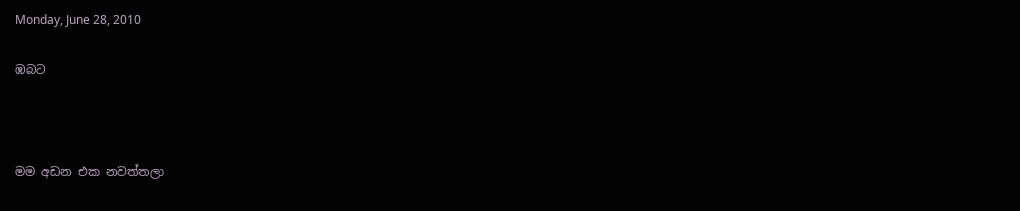Monday, June 28, 2010

ඹබට



මම අඩන එක නවත්තලා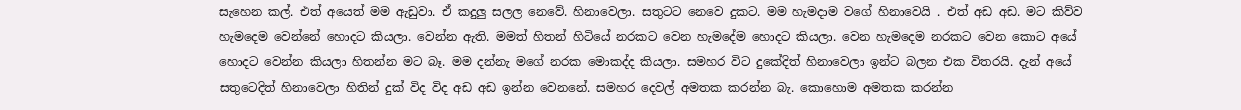සැහෙන කල්. එත් අයෙත් මම ඇඩුවා. ඒ කදුලු සලල නෙවේ. හිනාවෙලා. සතුටට නෙවෙ දුකට. මම හැමදාම වගේ හිනාවෙයි . එත් අඩ අඩ. මට කිව්ව හැමදෙම වෙන්නේ හොදට කියලා. වෙන්න ඇති. මමත් හිතන් හිටියේ නරකට වෙන හැමදේම හොදට කියලා. වෙන හැමදෙම නරකට වෙන කොට අයේ හොදට වෙන්න කියලා හිතන්න මට බෑ. මම දන්නැ මගේ නරක මොකද්ද කියලා. සමහර විට දුකේදිත් හිනාවෙලා ඉන්ට බලන එක විතරයි. දැන් අයේ සතුටෙදිත් හිනාවෙලා හිතින් දුක් විද විද අඩ අඩ ඉන්න වෙනනේ. සමහර දෙවල් අමතක කරන්න බැ. කොහොම අමතක කරන්න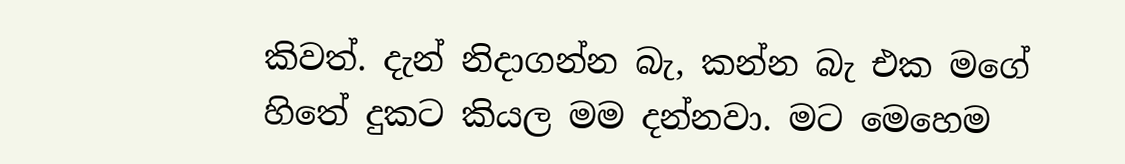කිවත්. දැන් නිදාගන්න බැ, කන්න බැ එක මගේ හිතේ දුකට කියල මම දන්නවා. මට මෙහෙම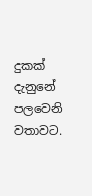දුකක් දැනුනේ පලවෙනි වතාවට.